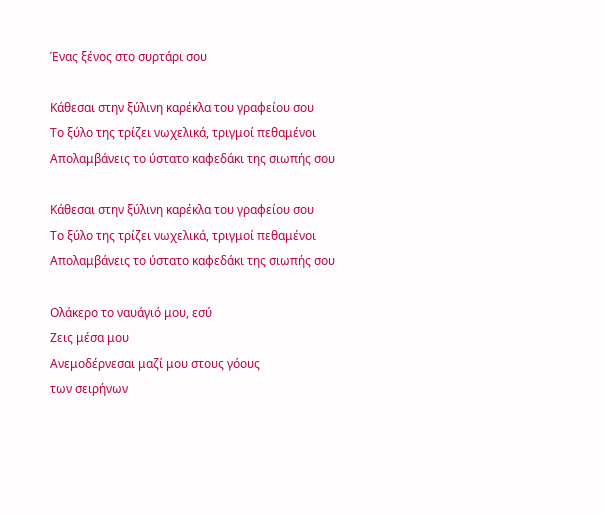Ένας ξένος στο συρτάρι σου

Κάθεσαι στην ξύλινη καρέκλα του γραφείου σου
Το ξύλο της τρίζει νωχελικά, τριγμοί πεθαμένοι
Απολαμβάνεις το ύστατο καφεδάκι της σιωπής σου

Κάθεσαι στην ξύλινη καρέκλα του γραφείου σου
Το ξύλο της τρίζει νωχελικά, τριγμοί πεθαμένοι
Απολαμβάνεις το ύστατο καφεδάκι της σιωπής σου

Ολάκερο το ναυάγιό μου, εσύ
Ζεις μέσα μου
Ανεμοδέρνεσαι μαζί μου στους γόους
των σειρήνων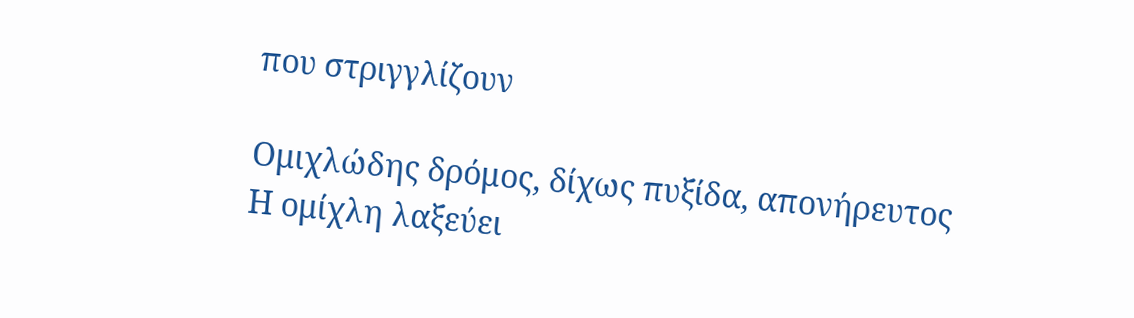που στριγγλίζουν

Ομιχλώδης δρόμος, δίχως πυξίδα, απονήρευτος
Η ομίχλη λαξεύει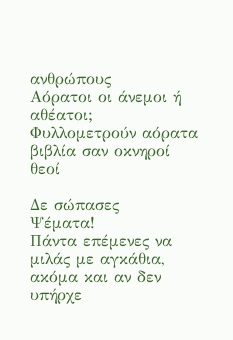ανθρώπους
Αόρατοι οι άνεμοι ή αθέατοι;
Φυλλομετρούν αόρατα βιβλία σαν οκνηροί θεοί

Δε σώπασες
Ψέματα!
Πάντα επέμενες να μιλάς με αγκάθια,
ακόμα και αν δεν υπήρχε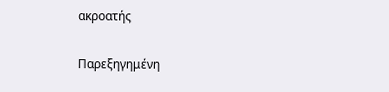ακροατής

Παρεξηγημένη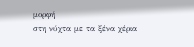μορφή
στη νύχτα με τα ξένα χέρια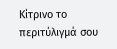Κίτρινο το περιτύλιγμά σου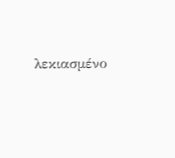λεκιασμένο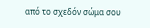από το σχεδόν σώμα σου